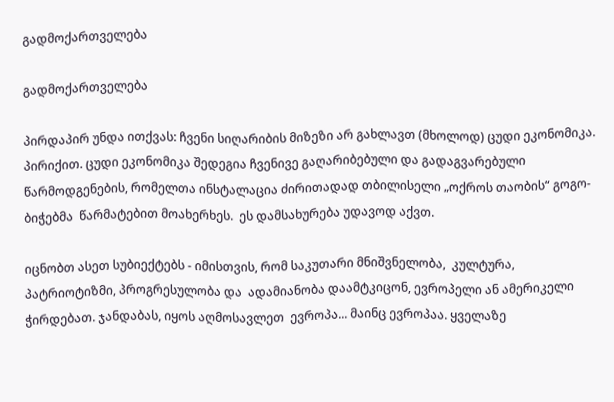გადმოქართველება

გადმოქართველება

პირდაპირ უნდა ითქვას: ჩვენი სიღარიბის მიზეზი არ გახლავთ (მხოლოდ) ცუდი ეკონომიკა. პირიქით. ცუდი ეკონომიკა შედეგია ჩვენივე გაღარიბებული და გადაგვარებული წარმოდგენების, რომელთა ინსტალაცია ძირითადად თბილისელი „ოქროს თაობის“ გოგო-ბიჭებმა  წარმატებით მოახერხეს.  ეს დამსახურება უდავოდ აქვთ.

იცნობთ ასეთ სუბიექტებს - იმისთვის, რომ საკუთარი მნიშვნელობა,  კულტურა, პატრიოტიზმი, პროგრესულობა და  ადამიანობა დაამტკიცონ, ევროპელი ან ამერიკელი ჭირდებათ. ჯანდაბას, იყოს აღმოსავლეთ  ევროპა... მაინც ევროპაა. ყველაზე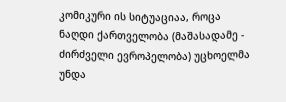კომიკური ის სიტუაციაა, როცა ნაღდი ქართველობა (მაშასადამე - ძირძველი ევროპელობა) უცხოელმა უნდა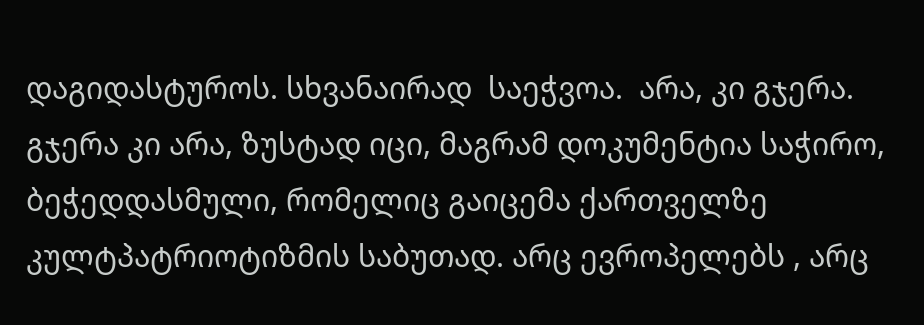დაგიდასტუროს. სხვანაირად  საეჭვოა.  არა, კი გჯერა. გჯერა კი არა, ზუსტად იცი, მაგრამ დოკუმენტია საჭირო, ბეჭედდასმული, რომელიც გაიცემა ქართველზე კულტპატრიოტიზმის საბუთად. არც ევროპელებს , არც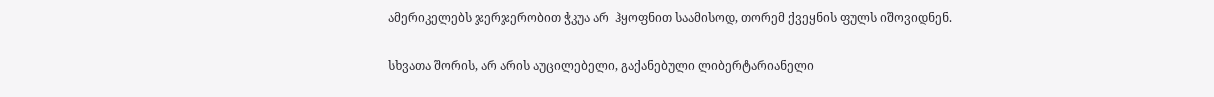ამერიკელებს ჯერჯერობით ჭკუა არ  ჰყოფნით საამისოდ, თორემ ქვეყნის ფულს იშოვიდნენ.

სხვათა შორის, არ არის აუცილებელი, გაქანებული ლიბერტარიანელი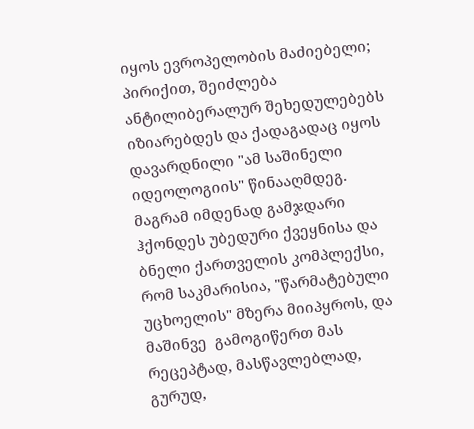იყოს ევროპელობის მაძიებელი; პირიქით, შეიძლება ანტილიბერალურ შეხედულებებს იზიარებდეს და ქადაგადაც იყოს დავარდნილი "ამ საშინელი იდეოლოგიის" წინააღმდეგ. მაგრამ იმდენად გამჯდარი ჰქონდეს უბედური ქვეყნისა და ბნელი ქართველის კომპლექსი, რომ საკმარისია, "წარმატებული უცხოელის" მზერა მიიპყროს, და მაშინვე  გამოგიწერთ მას რეცეპტად, მასწავლებლად, გურუდ,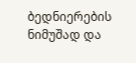ბედნიერების ნიმუშად და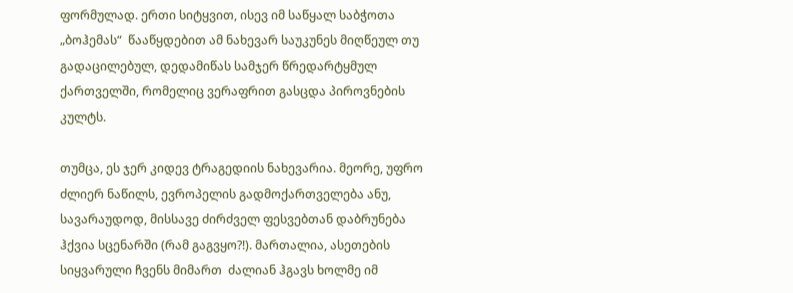ფორმულად. ერთი სიტყვით, ისევ იმ საწყალ საბჭოთა „ბოჰემას“  წააწყდებით ამ ნახევარ საუკუნეს მიღწეულ თუ  გადაცილებულ, დედამიწას სამჯერ წრედარტყმულ ქართველში, რომელიც ვერაფრით გასცდა პიროვნების კულტს.

თუმცა, ეს ჯერ კიდევ ტრაგედიის ნახევარია. მეორე, უფრო ძლიერ ნაწილს, ევროპელის გადმოქართველება ანუ, სავარაუდოდ, მისსავე ძირძველ ფესვებთან დაბრუნება ჰქვია სცენარში (რამ გაგვყო?!). მართალია, ასეთების  სიყვარული ჩვენს მიმართ  ძალიან ჰგავს ხოლმე იმ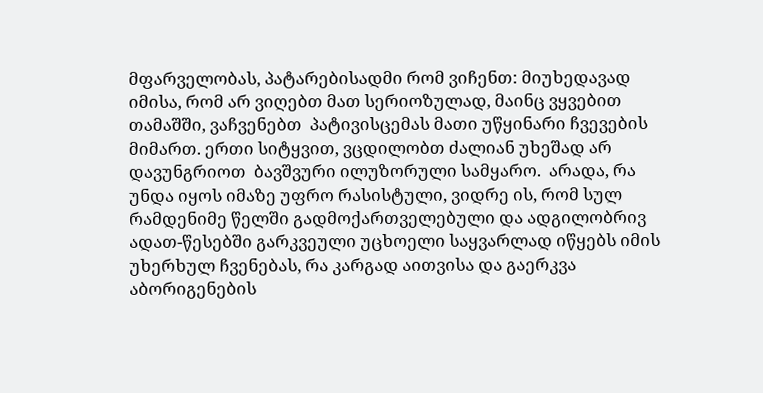მფარველობას, პატარებისადმი რომ ვიჩენთ: მიუხედავად იმისა, რომ არ ვიღებთ მათ სერიოზულად, მაინც ვყვებით თამაშში, ვაჩვენებთ  პატივისცემას მათი უწყინარი ჩვევების მიმართ. ერთი სიტყვით, ვცდილობთ ძალიან უხეშად არ დავუნგრიოთ  ბავშვური ილუზორული სამყარო.  არადა, რა უნდა იყოს იმაზე უფრო რასისტული, ვიდრე ის, რომ სულ რამდენიმე წელში გადმოქართველებული და ადგილობრივ ადათ-წესებში გარკვეული უცხოელი საყვარლად იწყებს იმის უხერხულ ჩვენებას, რა კარგად აითვისა და გაერკვა აბორიგენების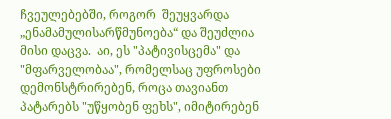ჩვეულებებში, როგორ  შეუყვარდა „ენამამულისარწმუნოება“ და შეუძლია მისი დაცვა.  აი, ეს "პატივისცემა" და "მფარველობაა", რომელსაც უფროსები დემონსტრირებენ, როცა თავიანთ პატარებს "უწყობენ ფეხს", იმიტირებენ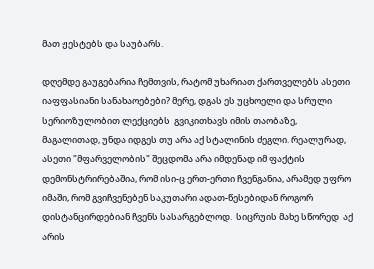მათ ჟესტებს და საუბარს.

დღემდე გაუგებარია ჩემთვის, რატომ უხარიათ ქართველებს ასეთი იაფფასიანი სანახაოებები? მერე, დგას ეს უცხოელი და სრული სერიოზულობით ლექციებს  გვიკითხავს იმის თაობაზე, მაგალითად, უნდა იდგეს თუ არა აქ სტალინის ძეგლი. რეალურად, ასეთი "მფარველობის" შეცდომა არა იმდენად იმ ფაქტის დემონსტრირებაშია, რომ ისი-ც ერთ-ერთი ჩვენგანია, არამედ უფრო იმაში, რომ გვიჩვენებენ საკუთარი ადათ-წესებიდან როგორ დისტანცირდებიან ჩვენს სასარგებლოდ.  სიცრუის მახე სწორედ  აქ არის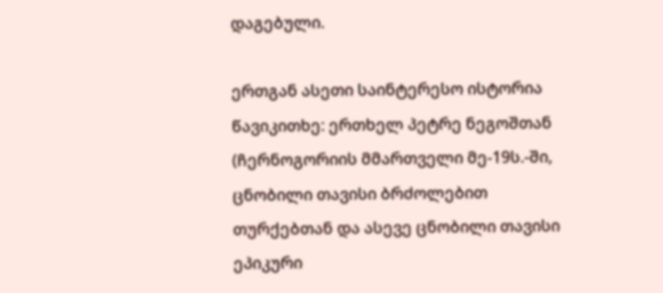დაგებული.

ერთგან ასეთი საინტერესო ისტორია წავიკითხე: ერთხელ პეტრე ნეგოშთან (ჩერნოგორიის მმართველი მე-19ს.-ში, ცნობილი თავისი ბრძოლებით თურქებთან და ასევე ცნობილი თავისი ეპიკური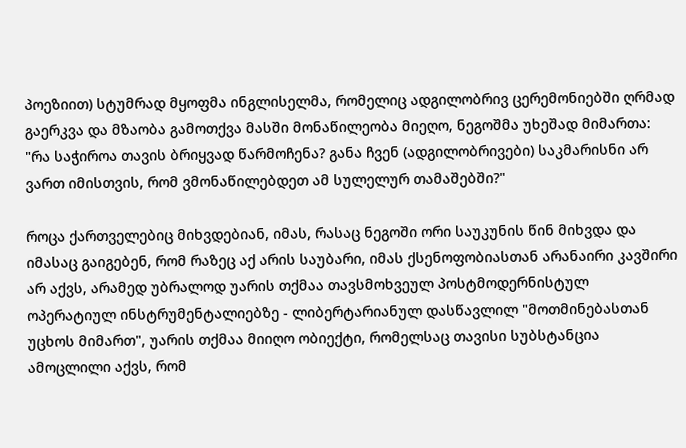პოეზიით) სტუმრად მყოფმა ინგლისელმა, რომელიც ადგილობრივ ცერემონიებში ღრმად გაერკვა და მზაობა გამოთქვა მასში მონაწილეობა მიეღო, ნეგოშმა უხეშად მიმართა: "რა საჭიროა თავის ბრიყვად წარმოჩენა? განა ჩვენ (ადგილობრივები) საკმარისნი არ ვართ იმისთვის, რომ ვმონაწილებდეთ ამ სულელურ თამაშებში?"

როცა ქართველებიც მიხვდებიან, იმას, რასაც ნეგოში ორი საუკუნის წინ მიხვდა და იმასაც გაიგებენ, რომ რაზეც აქ არის საუბარი, იმას ქსენოფობიასთან არანაირი კავშირი არ აქვს, არამედ უბრალოდ უარის თქმაა თავსმოხვეულ პოსტმოდერნისტულ ოპერატიულ ინსტრუმენტალიებზე - ლიბერტარიანულ დასწავლილ "მოთმინებასთან უცხოს მიმართ", უარის თქმაა მიიღო ობიექტი, რომელსაც თავისი სუბსტანცია ამოცლილი აქვს, რომ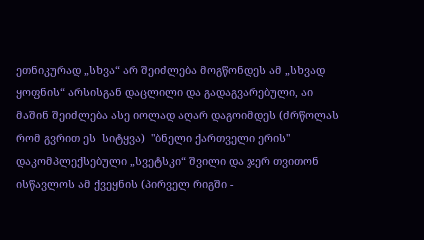ეთნიკურად „სხვა“ არ შეიძლება მოგწონდეს ამ „სხვად ყოფნის“ არსისგან დაცლილი და გადაგვარებული, აი მაშინ შეიძლება ასე იოლად აღარ დაგოიმდეს (ძრწოლას რომ გვრით ეს  სიტყვა)  "ბნელი ქართველი ერის" დაკომპლექსებული „სვეტსკი“ შვილი და ჯერ თვითონ ისწავლოს ამ ქვეყნის (პირველ რიგში -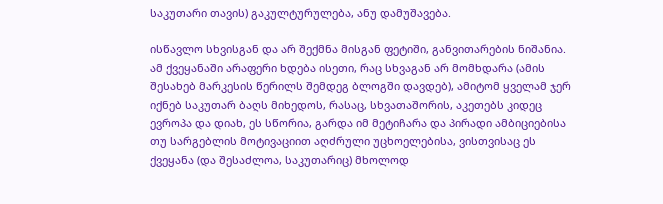საკუთარი თავის) გაკულტურულება, ანუ დამუშავება.

ისწავლო სხვისგან და არ შექმნა მისგან ფეტიში, განვითარების ნიშანია. ამ ქვეყანაში არაფერი ხდება ისეთი, რაც სხვაგან არ მომხდარა (ამის შესახებ მარკესის წერილს შემდეგ ბლოგში დავდებ), ამიტომ ყველამ ჯერ იქნებ საკუთარ ბაღს მიხედოს, რასაც, სხვათაშორის, აკეთებს კიდეც ევროპა და დიახ, ეს სწორია, გარდა იმ მეტიჩარა და პირადი ამბიციებისა თუ სარგებლის მოტივაციით აღძრული უცხოელებისა, ვისთვისაც ეს ქვეყანა (და შესაძლოა, საკუთარიც) მხოლოდ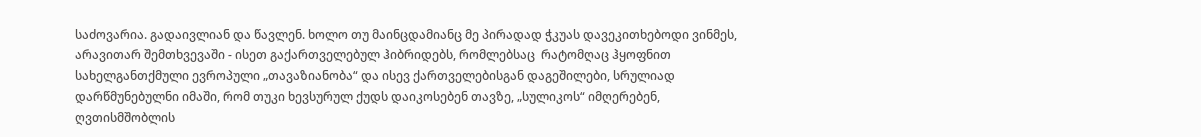საძოვარია. გადაივლიან და წავლენ. ხოლო თუ მაინცდამიანც მე პირადად ჭკუას დავეკითხებოდი ვინმეს, არავითარ შემთხვევაში - ისეთ გაქართველებულ ჰიბრიდებს, რომლებსაც  რატომღაც ჰყოფნით სახელგანთქმული ევროპული „თავაზიანობა“ და ისევ ქართველებისგან დაგეშილები, სრულიად დარწმუნებულნი იმაში, რომ თუკი ხევსურულ ქუდს დაიკოსებენ თავზე, „სულიკოს“ იმღერებენ, ღვთისმშობლის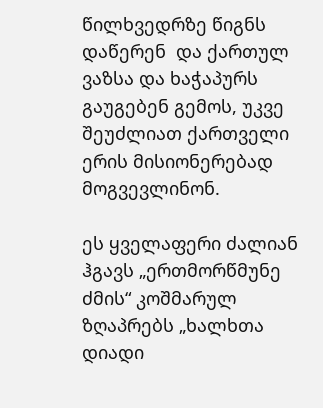წილხვედრზე წიგნს დაწერენ  და ქართულ ვაზსა და ხაჭაპურს გაუგებენ გემოს, უკვე შეუძლიათ ქართველი ერის მისიონერებად მოგვევლინონ.

ეს ყველაფერი ძალიან ჰგავს „ერთმორწმუნე ძმის“ კოშმარულ ზღაპრებს „ხალხთა დიადი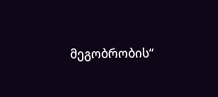მეგობრობის“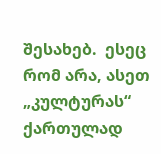შესახებ.  ესეც რომ არა, ასეთ „კულტურას“ ქართულად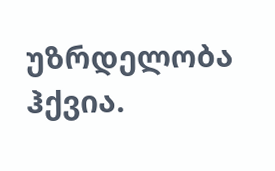უზრდელობა ჰქვია.